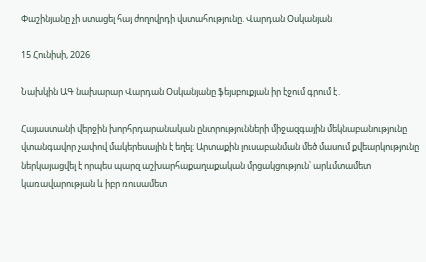Փաշինյանը չի ստացել հայ ժողովրդի վստահությունը. Վարդան Օսկանյան

15 Հունիսի, 2026

Նախկին ԱԳ նախարար Վարդան Օսկանյանը ֆեյսբուքյան իր էջում գրում է․

Հայաստանի վերջին խորհրդարանական ընտրությունների միջազգային մեկնաբանությունը վտանգավոր չափով մակերեսային է եղել։ Արտաքին լուսաբանման մեծ մասում քվեարկությունը ներկայացվել է որպես պարզ աշխարհաքաղաքական մրցակցություն՝ արևմտամետ կառավարության և իբր ռուսամետ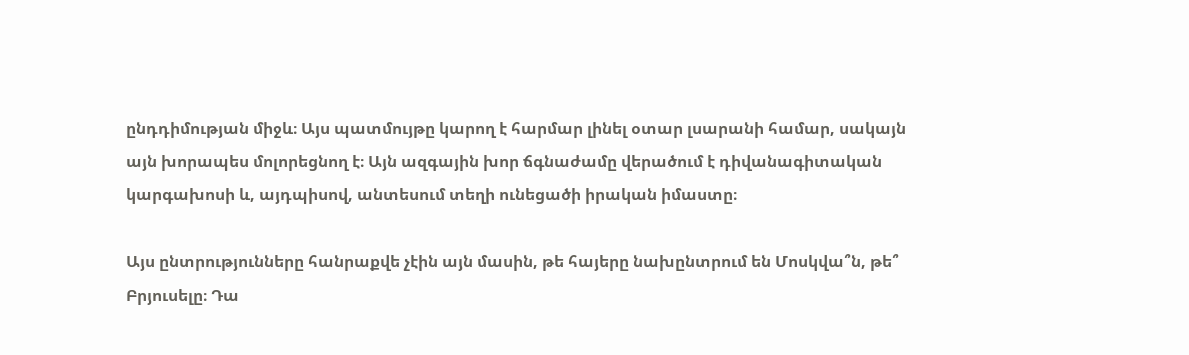ընդդիմության միջև։ Այս պատմույթը կարող է հարմար լինել օտար լսարանի համար, սակայն այն խորապես մոլորեցնող է։ Այն ազգային խոր ճգնաժամը վերածում է դիվանագիտական կարգախոսի և, այդպիսով, անտեսում տեղի ունեցածի իրական իմաստը։

Այս ընտրությունները հանրաքվե չէին այն մասին, թե հայերը նախընտրում են Մոսկվա՞ն, թե՞ Բրյուսելը։ Դա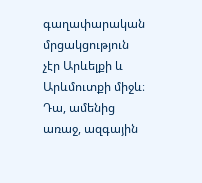գաղափարական մրցակցություն չէր Արևելքի և Արևմուտքի միջև։ Դա, ամենից առաջ, ազգային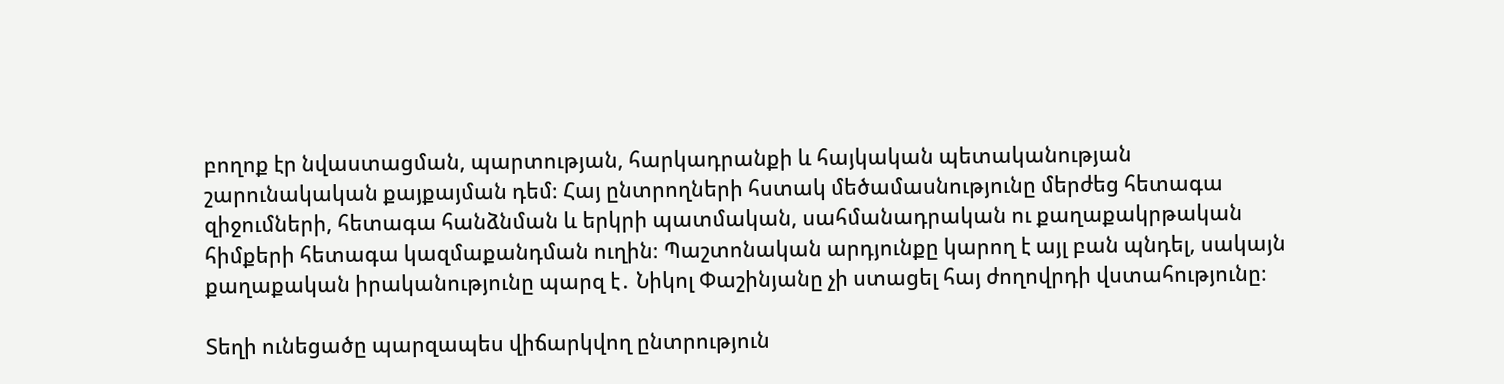բողոք էր նվաստացման, պարտության, հարկադրանքի և հայկական պետականության շարունակական քայքայման դեմ։ Հայ ընտրողների հստակ մեծամասնությունը մերժեց հետագա զիջումների, հետագա հանձնման և երկրի պատմական, սահմանադրական ու քաղաքակրթական հիմքերի հետագա կազմաքանդման ուղին։ Պաշտոնական արդյունքը կարող է այլ բան պնդել, սակայն քաղաքական իրականությունը պարզ է․ Նիկոլ Փաշինյանը չի ստացել հայ ժողովրդի վստահությունը։

Տեղի ունեցածը պարզապես վիճարկվող ընտրություն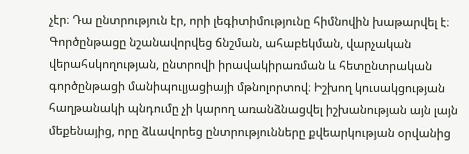չէր։ Դա ընտրություն էր, որի լեգիտիմությունը հիմնովին խաթարվել է։ Գործընթացը նշանավորվեց ճնշման, ահաբեկման, վարչական վերահսկողության, ընտրովի իրավակիրառման և հետընտրական գործընթացի մանիպուլյացիայի մթնոլորտով։ Իշխող կուսակցության հաղթանակի պնդումը չի կարող առանձնացվել իշխանության այն լայն մեքենայից, որը ձևավորեց ընտրությունները քվեարկության օրվանից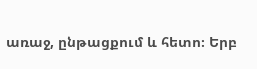առաջ, ընթացքում և հետո։ Երբ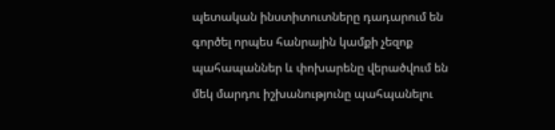պետական ինստիտուտները դադարում են գործել որպես հանրային կամքի չեզոք պահապաններ և փոխարենը վերածվում են մեկ մարդու իշխանությունը պահպանելու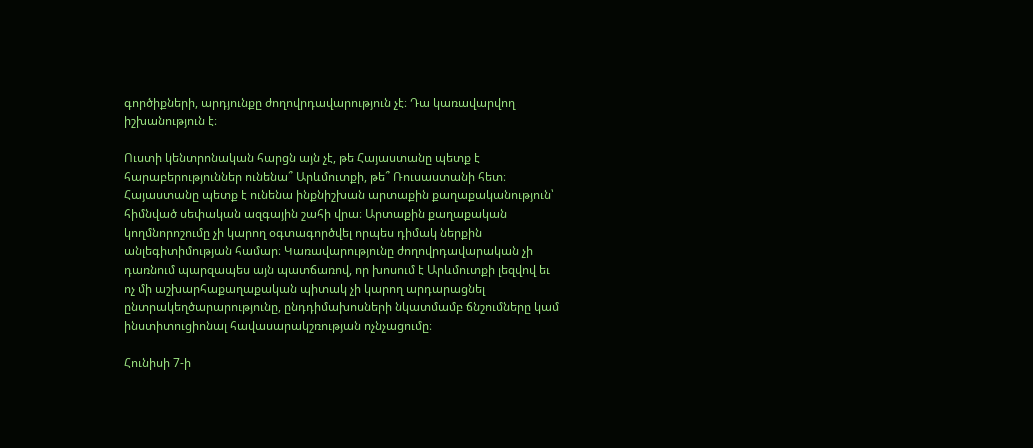գործիքների, արդյունքը ժողովրդավարություն չէ։ Դա կառավարվող իշխանություն է։

Ուստի կենտրոնական հարցն այն չէ, թե Հայաստանը պետք է հարաբերություններ ունենա՞ Արևմուտքի, թե՞ Ռուսաստանի հետ։ Հայաստանը պետք է ունենա ինքնիշխան արտաքին քաղաքականություն՝ հիմնված սեփական ազգային շահի վրա։ Արտաքին քաղաքական կողմնորոշումը չի կարող օգտագործվել որպես դիմակ ներքին անլեգիտիմության համար։ Կառավարությունը ժողովրդավարական չի դառնում պարզապես այն պատճառով, որ խոսում է Արևմուտքի լեզվով եւ ոչ մի աշխարհաքաղաքական պիտակ չի կարող արդարացնել ընտրակեղծարարությունը, ընդդիմախոսների նկատմամբ ճնշումները կամ ինստիտուցիոնալ հավասարակշռության ոչնչացումը։

Հունիսի 7-ի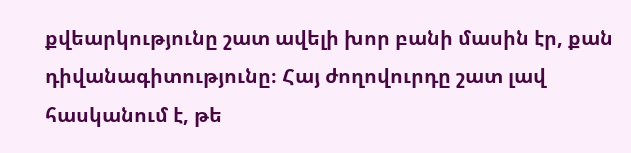քվեարկությունը շատ ավելի խոր բանի մասին էր, քան դիվանագիտությունը։ Հայ ժողովուրդը շատ լավ հասկանում է, թե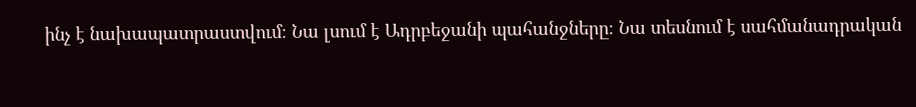ինչ է նախապատրաստվում։ Նա լսում է Ադրբեջանի պահանջները։ Նա տեսնում է սահմանադրական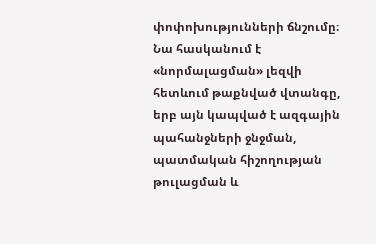փոփոխությունների ճնշումը։ Նա հասկանում է «նորմալացման» լեզվի հետևում թաքնված վտանգը, երբ այն կապված է ազգային պահանջների ջնջման, պատմական հիշողության թուլացման և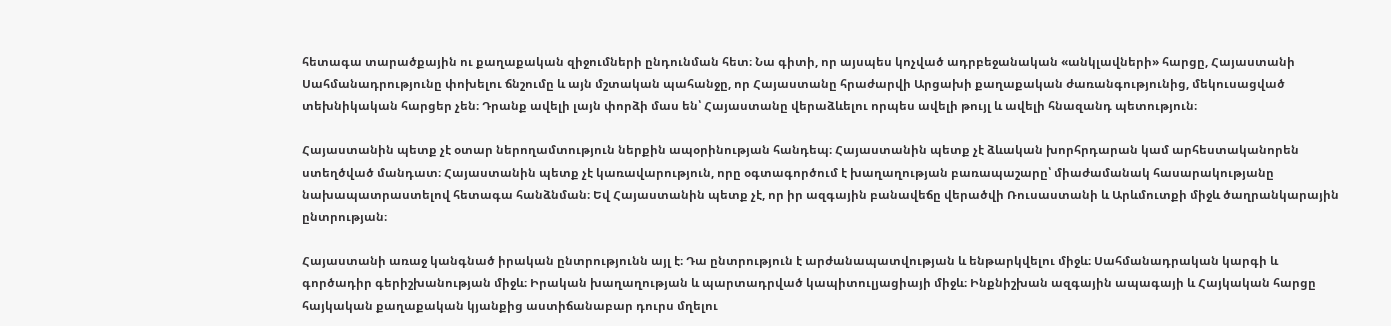հետագա տարածքային ու քաղաքական զիջումների ընդունման հետ։ Նա գիտի, որ այսպես կոչված ադրբեջանական «անկլավների» հարցը, Հայաստանի Սահմանադրությունը փոխելու ճնշումը և այն մշտական պահանջը, որ Հայաստանը հրաժարվի Արցախի քաղաքական ժառանգությունից, մեկուսացված տեխնիկական հարցեր չեն։ Դրանք ավելի լայն փորձի մաս են՝ Հայաստանը վերաձևելու որպես ավելի թույլ և ավելի հնազանդ պետություն։

Հայաստանին պետք չէ օտար ներողամտություն ներքին ապօրինության հանդեպ։ Հայաստանին պետք չէ ձևական խորհրդարան կամ արհեստականորեն ստեղծված մանդատ։ Հայաստանին պետք չէ կառավարություն, որը օգտագործում է խաղաղության բառապաշարը՝ միաժամանակ հասարակությանը նախապատրաստելով հետագա հանձնման։ Եվ Հայաստանին պետք չէ, որ իր ազգային բանավեճը վերածվի Ռուսաստանի և Արևմուտքի միջև ծաղրանկարային ընտրության։

Հայաստանի առաջ կանգնած իրական ընտրությունն այլ է։ Դա ընտրություն է արժանապատվության և ենթարկվելու միջև։ Սահմանադրական կարգի և գործադիր գերիշխանության միջև։ Իրական խաղաղության և պարտադրված կապիտուլյացիայի միջև։ Ինքնիշխան ազգային ապագայի և Հայկական հարցը հայկական քաղաքական կյանքից աստիճանաբար դուրս մղելու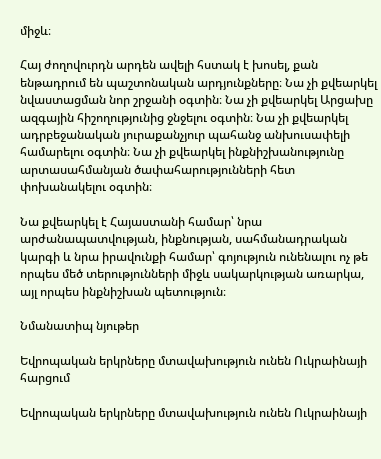միջև։

Հայ ժողովուրդն արդեն ավելի հստակ է խոսել, քան ենթադրում են պաշտոնական արդյունքները։ Նա չի քվեարկել նվաստացման նոր շրջանի օգտին։ Նա չի քվեարկել Արցախը ազգային հիշողությունից ջնջելու օգտին։ Նա չի քվեարկել ադրբեջանական յուրաքանչյուր պահանջ անխուսափելի համարելու օգտին։ Նա չի քվեարկել ինքնիշխանությունը արտասահմանյան ծափահարությունների հետ փոխանակելու օգտին։

Նա քվեարկել է Հայաստանի համար՝ նրա արժանապատվության, ինքնության, սահմանադրական կարգի և նրա իրավունքի համար՝ գոյություն ունենալու ոչ թե որպես մեծ տերությունների միջև սակարկության առարկա, այլ որպես ինքնիշխան պետություն։

Նմանատիպ նյութեր

Եվրոպական երկրները մտավախություն ունեն Ուկրաինայի հարցում

Եվրոպական երկրները մտավախություն ունեն Ուկրաինայի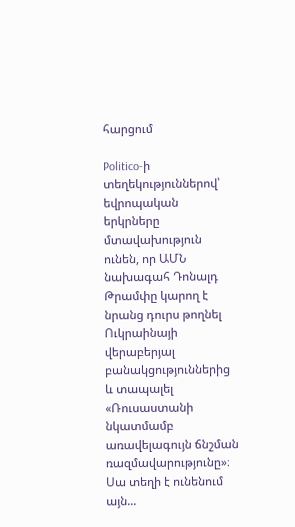հարցում

Politico-ի տեղեկություններով՝ եվրոպական երկրները մտավախություն ունեն, որ ԱՄՆ նախագահ Դոնալդ Թրամփը կարող է նրանց դուրս թողնել Ուկրաինայի վերաբերյալ բանակցություններից և տապալել «Ռուսաստանի նկատմամբ առավելագույն ճնշման ռազմավարությունը»։ Սա տեղի է ունենում այն...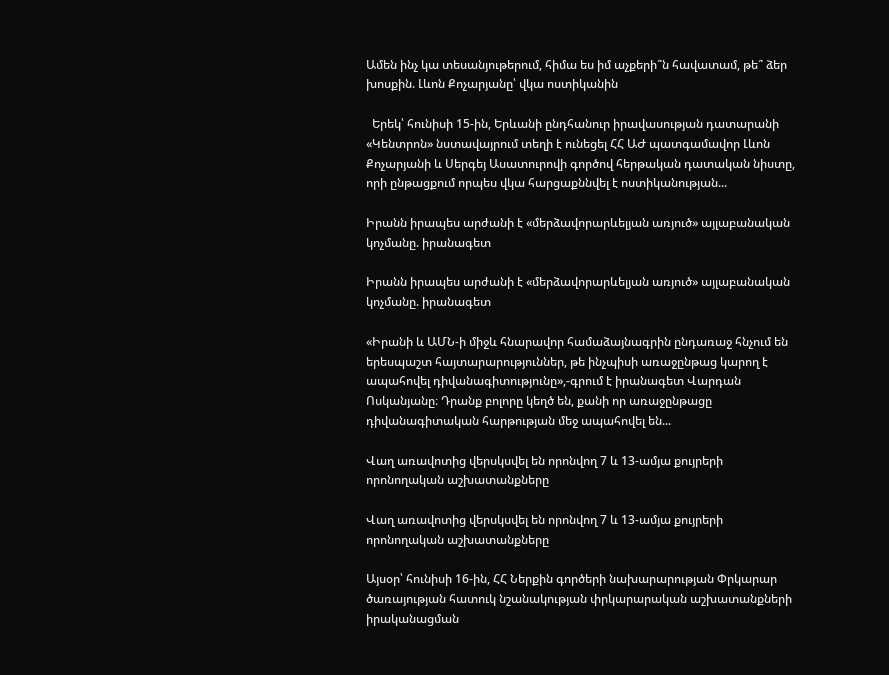Ամեն ինչ կա տեսանյութերում, հիմա ես իմ աչքերի՞ն հավատամ, թե՞ ձեր խոսքին. Լևոն Քոչարյանը՝ վկա ոստիկանին

  Երեկ՝ հունիսի 15-ին, Երևանի ընդհանուր իրավասության դատարանի «Կենտրոն» նստավայրում տեղի է ունեցել ՀՀ ԱԺ պատգամավոր Լևոն Քոչարյանի և Սերգեյ Ասատուրովի գործով հերթական դատական նիստը, որի ընթացքում որպես վկա հարցաքննվել է ոստիկանության...

Իրանն իրապես արժանի է «մերձավորարևելյան առյուծ» այլաբանական կոչմանը. իրանագետ

Իրանն իրապես արժանի է «մերձավորարևելյան առյուծ» այլաբանական կոչմանը. իրանագետ

«Իրանի և ԱՄՆ-ի միջև հնարավոր համաձայնագրին ընդառաջ հնչում են երեսպաշտ հայտարարություններ, թե ինչպիսի առաջընթաց կարող է ապահովել դիվանագիտությունը»,-գրում է իրանագետ Վարդան Ոսկանյանը։ Դրանք բոլորը կեղծ են, քանի որ առաջընթացը դիվանագիտական հարթության մեջ ապահովել են...

Վաղ առավոտից վերսկսվել են որոնվող 7 և 13-ամյա քույրերի որոնողական աշխատանքները

Վաղ առավոտից վերսկսվել են որոնվող 7 և 13-ամյա քույրերի որոնողական աշխատանքները

Այսօր՝ հունիսի 16-ին, ՀՀ Ներքին գործերի նախարարության Փրկարար ծառայության հատուկ նշանակության փրկարարական աշխատանքների իրականացման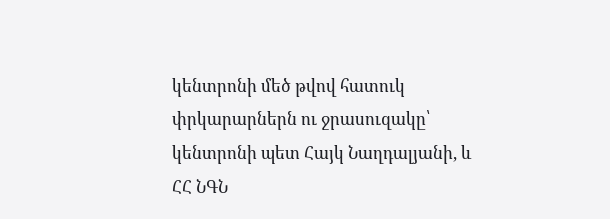կենտրոնի մեծ թվով հատուկ փրկարարներն ու ջրասուզակը՝ կենտրոնի պետ Հայկ Նաղդալյանի, և ՀՀ ՆԳՆ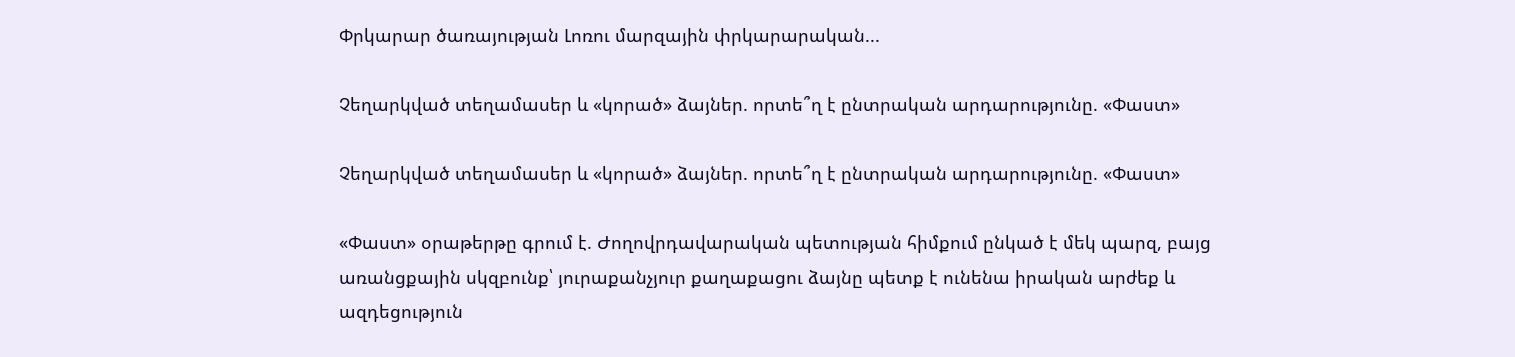Փրկարար ծառայության Լոռու մարզային փրկարարական...

Չեղարկված տեղամասեր և «կորած» ձայներ. որտե՞ղ է ընտրական արդարությունը. «Փաստ»

Չեղարկված տեղամասեր և «կորած» ձայներ. որտե՞ղ է ընտրական արդարությունը. «Փաստ»

«Փաստ» օրաթերթը գրում է. Ժողովրդավարական պետության հիմքում ընկած է մեկ պարզ, բայց առանցքային սկզբունք՝ յուրաքանչյուր քաղաքացու ձայնը պետք է ունենա իրական արժեք և ազդեցություն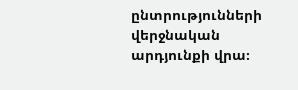ընտրությունների վերջնական արդյունքի վրա։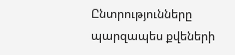Ընտրությունները պարզապես քվեների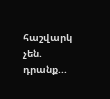հաշվարկ չեն. դրանք...